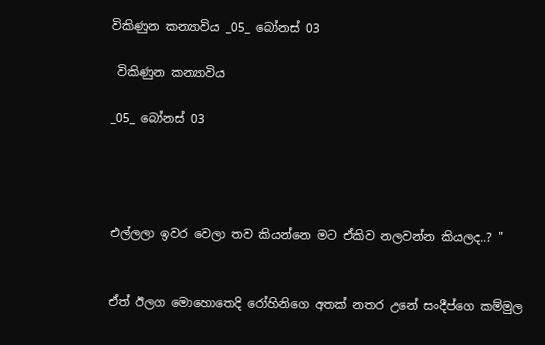විකිණුන කන්‍යාවිය _05_ බෝනස් 03

 විකිණුන කන්‍යාවිය

_05_ බෝනස් 03




එල්ලලා ඉවර වෙලා තව කියන්නෙ මට ඒකිව නලවන්න කියලද..? "


ඒත් ඊලග මොහොතෙදි රෝහිනිගෙ අතක් නතර උනේ සංදීප්ගෙ කම්මුල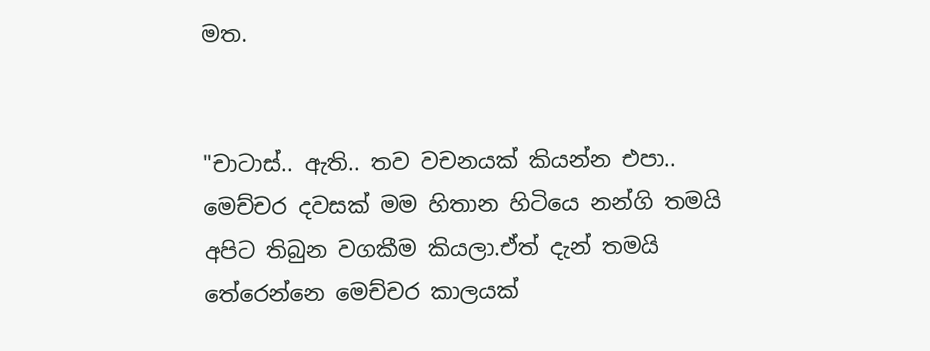මත.


"චාටාස්.. ඇති.. තව වචනයක් කියන්න එපා.. මෙච්චර දවසක් මම හිතාන හිටියෙ නන්ගි තමයි අපිට තිබුන වගකීම කියලා.ඒත් දැන් තමයි තේරෙන්නෙ මෙච්චර කාලයක්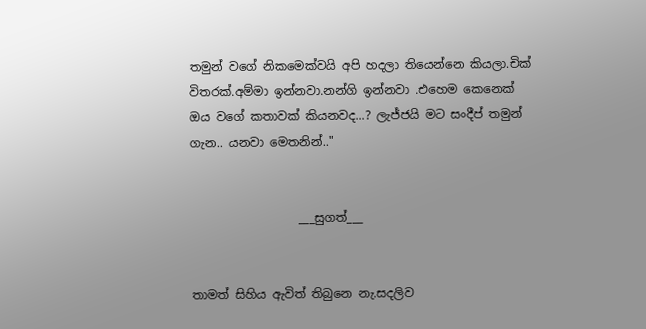තමුන් වගේ නිකමෙක්වයි අපි හදලා තියෙන්නෙ කියලා.චික් විතරක්.අම්මා ඉන්නවා.නන්ගි ඉන්නවා .එහෙම කෙනෙක් ඔය වගේ කතාවක් කියනවද...? ලැජ්ජයි මට සංදීප් තමුන් ගැන.. යනවා මෙතනින්.."


                  ___සුගත්___


තාමත් සිහිය ඇවිත් තිබුනෙ නැ.සදලිව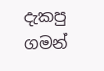දැකපු ගමන්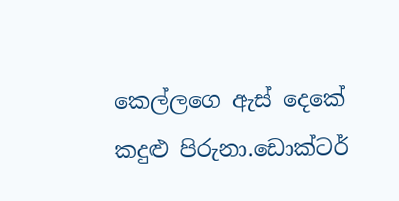කෙල්ලගෙ ඇස් දෙකේ කදුළු පිරුනා.ඩොක්ටර්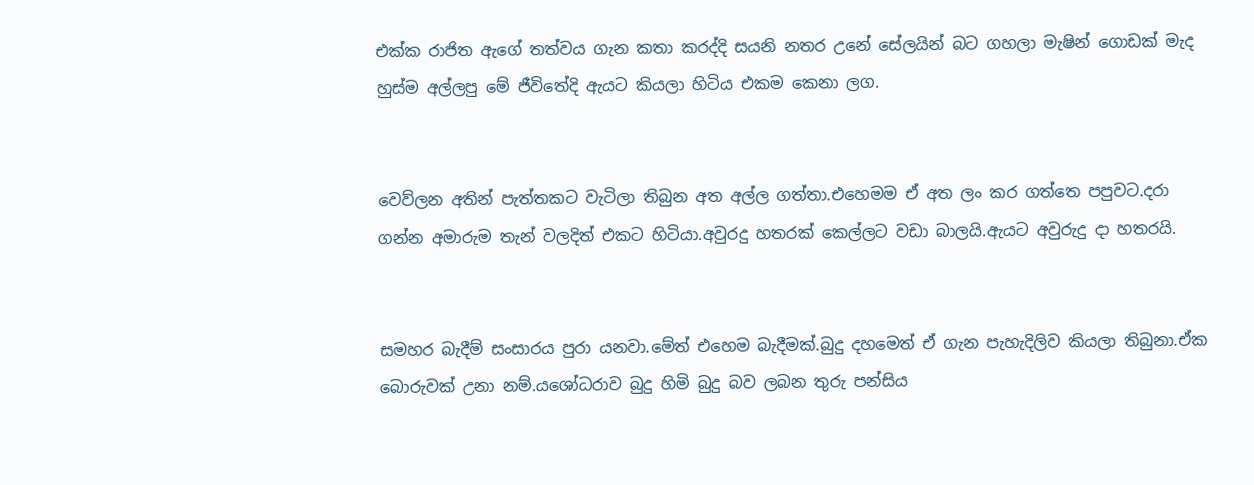එක්ක රාජිත ඇගේ තත්වය ගැන කතා කරද්දි සයනි නතර උනේ සේලයින් බට ගහලා මැෂින් ගොඩක් මැද හුස්ම අල්ලපු මේ ජීවිතේදි ඇයට කියලා හිටිය එකම කෙනා ලග.


වෙව්ලන අතින් පැත්තකට වැටිලා තිබුන අත අල්ල ගත්තා.එහෙමම ඒ අත ලං කර ගත්තෙ පපුවට.දරා ගන්න අමාරුම තැන් වලදිත් එකට හිටියා.අවුරදු හතරක් කෙල්ලට වඩා බාලයි.ඇයට අවුරුදු දා හතරයි.


සමහර බැදීම් සංසාරය පුරා යනවා.මේත් එහෙම බැදීමක්.බුදු දහමෙත් ඒ ගැන පැහැදිලිව කියලා තිබුනා.ඒක බොරුවක් උනා නම්.යශෝධරාව බුදු හිමි බුදු බව ලබන තුරු පන්සිය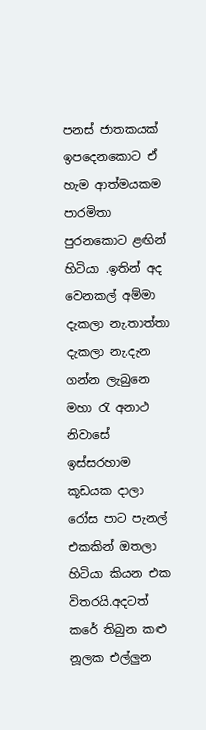පනස් ජාතකයක් ඉපදෙනකොට ඒ හැම ආත්මයකම පාරමිතා පුරනකොට ළඟින් හිටියා .ඉතින් අද වෙනකල් අම්මා දැකලා නැ.තාත්තා දැකලා නැ.දැන ගන්න ලැබුනෙ මහා රැ අනාථ නිවාසේ ඉස්සරහාම කූඩයක දාලා රෝස පාට පැනල් එකකින් ඔතලා හිටියා කියන එක විතරයි.අදටත් කරේ තිබුන කළු නූලක එල්ලුන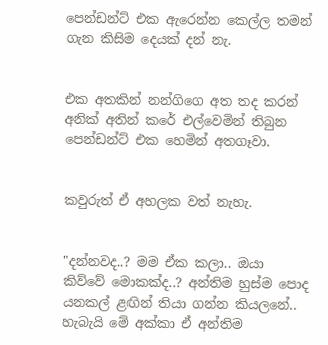පෙන්ඩන්ට් එක ඇරෙන්න කෙල්ල තමන් ගැන කිසිම දෙයක් දන් නැ.


එක අතකින් නන්ගිගෙ අත තද කරන් අනික් අතින් කරේ එල්වෙමින් තිබුන පෙන්ඩන්ට් එක හෙමින් අතගෑවා.


කවුරුත් ඒ අහලක වත් නැහැ.


"දන්නවද..? මම ඒක කලා.. ඔයා කිව්වේ මොකක්ද..? අන්තිම හුස්ම පොද යනකල් ළඟින් තියා ගන්න කියලනේ.. හැබැයි මේ අක්කා ඒ අන්තිම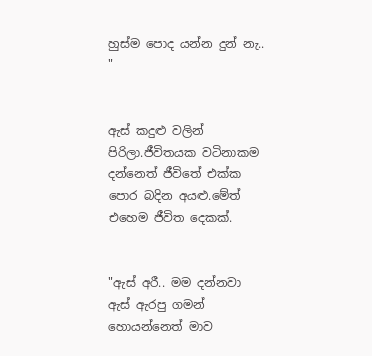හුස්ම පොද යන්න දුන් නැ.. "


ඇස් කදුළු වලින් පිරිලා.ජීවිතයක වටිනාකම දන්නෙත් ජීවිතේ එක්ක පොර බදින අයළු.මේත් එහෙම ජීවිත දෙකක්.


"ඇස් අරී.. මම දන්නවා ඇස් ඇරපු ගමන් හොයන්නෙත් මාව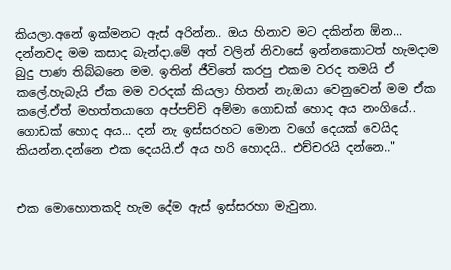කියලා.අනේ ඉක්මනට ඇස් අරින්න.. ඔය හිනාව මට දකින්න ඕන... දන්නවද මම කසාද බැන්දා.මේ අත් වලින් නිවාසේ ඉන්නකොටත් හැමදාම බුදු පාණ තිබ්බනෙ මම. ඉතින් ජීවිතේ කරපු එකම වරද තමයි ඒ කලේ.හැබැයි ඒක මම වරදක් කියලා හිතන් නැ.ඔයා වෙනුවෙන් මම ඒක කලේ.ඒත් මහත්තයාගෙ අප්පච්චි අම්මා ගොඩක් හොද අය නංගියේ..  ගොඩක් හොද අය... දන් නැ ඉස්සරහට මොන වගේ දෙයක් වෙයිද කියන්න.දන්නෙ එක දෙයයි.ඒ අය හරි හොදයි.. එච්චරයි දන්නෙ.."


එක මොහොතකදි හැම දේම ඇස් ඉස්සරහා මැවුනා.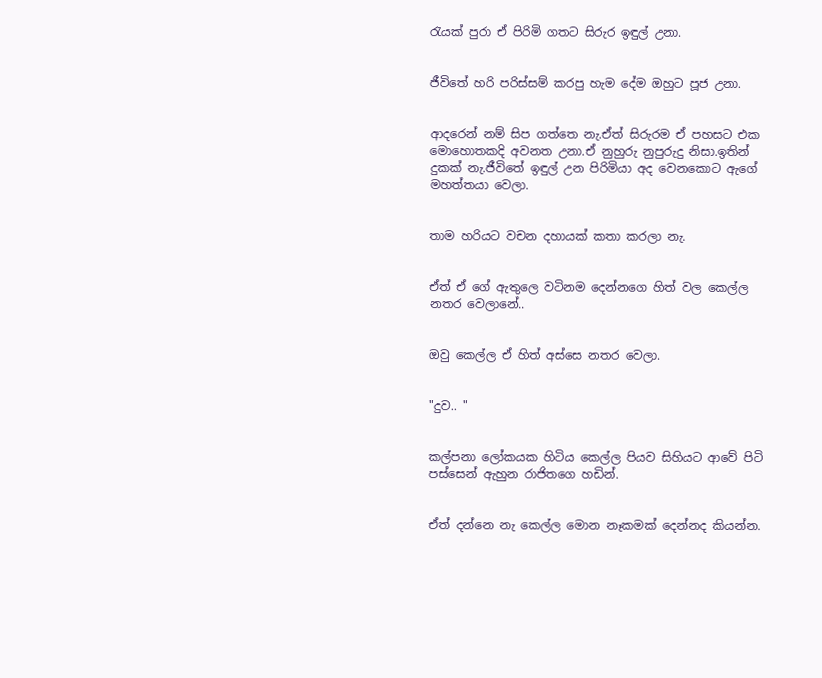රැයක් පුරා ඒ පිරිමි ගතට සිරුර ඉඳුල් උනා.


ජීවිතේ හරි පරිස්සම් කරපු හැම දේම ඔහුට පූජ උනා.


ආදරෙන් නම් සිප ගත්තෙ නැ.ඒත් සිරුරම ඒ පහසට එක මොහොතකදි අවනත උනා.ඒ නුහුරු නුපුරුදු නිසා.ඉතින් දුකක් නැ.ජීවිතේ ඉඳුල් උන පිරිමියා අද වෙනකොට ඇගේ මහත්තයා වෙලා.


තාම හරියට වචන දහායක් කතා කරලා නැ.


ඒත් ඒ ගේ ඇතුලෙ වටිනම දෙන්නගෙ හිත් වල කෙල්ල නතර වෙලානේ..


ඔවු කෙල්ල ඒ හිත් අස්සෙ නතර වෙලා.


"දුව.. "


කල්පනා ලෝකයක හිටිය කෙල්ල පියව සිහියට ආවේ පිටි පස්සෙන් ඇහුන රාජිතගෙ හඩින්.


ඒත් දන්නෙ නැ කෙල්ල මොන නෑකමක් දෙන්නද කියන්න.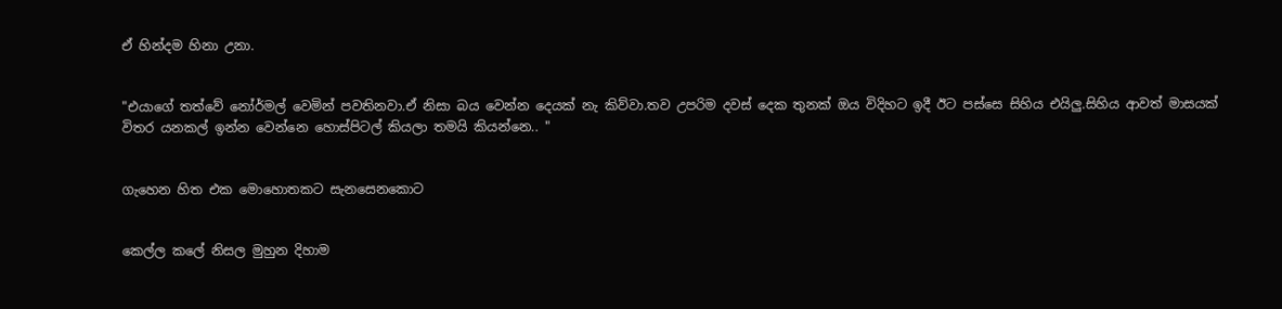ඒ හින්දම හිනා උනා.


"එයාගේ තත්වේ නෝර්මල් වෙමින් පවතිනවා.ඒ නිසා බය වෙන්න දෙයක් නැ කිව්වා.තව උපරිම දවස් දෙක තුනක් ඔය විදිහට ඉදී ඊට පස්සෙ සිහිය එයිලු.සිහිය ආවත් මාසයක් විතර යනකල් ඉන්න වෙන්නෙ හොස්පිටල් කියලා තමයි කියන්නෙ.. "


ගැහෙන හිත එක මොහොතකට සැනසෙනකොට


කෙල්ල කලේ නිසල මුහුන දිහාම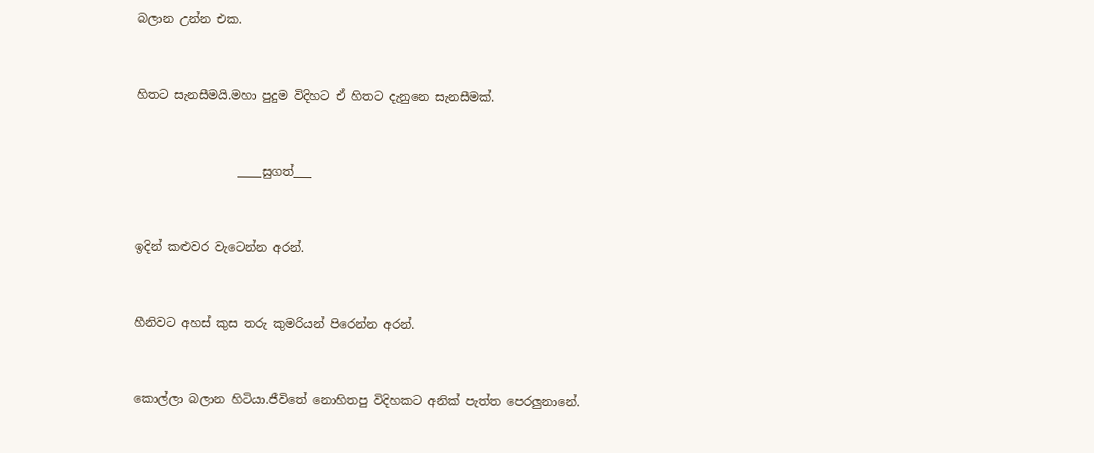බලාන උන්න එක.


හිතට සැනසීමයි.මහා පුදුම විදිහට ඒ හිතට දැනුනෙ සැනසීමක්.


                 ____සුගත්___


ඉදින් කළුවර වැටෙන්න අරන්.


හීනිවට අහස් කුස තරු කුමරියන් පිරෙන්න අරන්.


කොල්ලා බලාන හිටියා.ජීවිතේ නොහිතපු විදිහකට අනික් පැත්ත පෙරලුනානේ.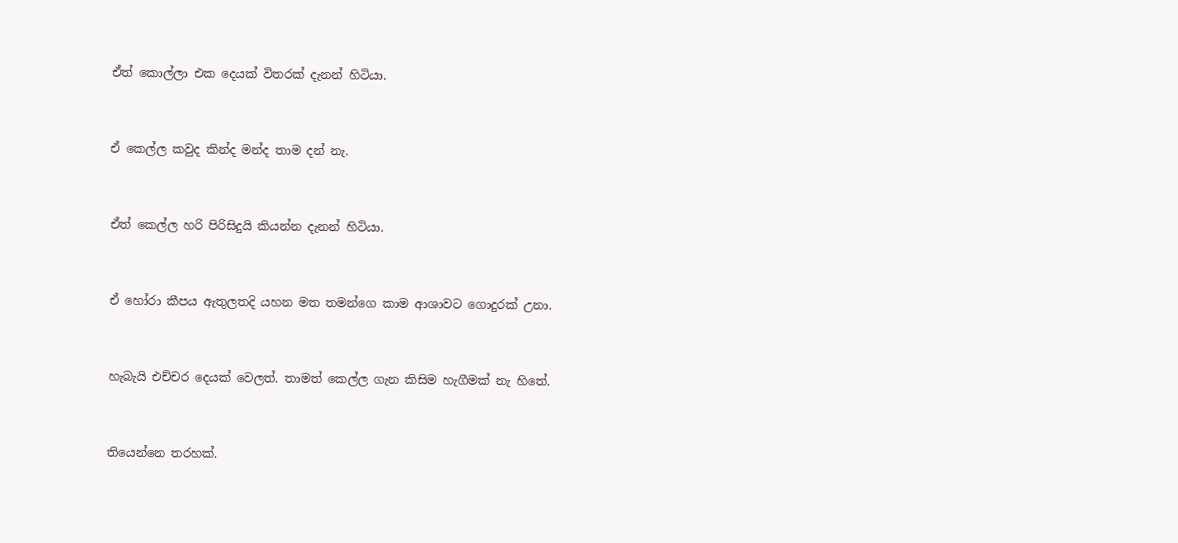ඒත් කොල්ලා එක දෙයක් විතරක් දැනන් හිටියා.


ඒ කෙල්ල කවුද කින්ද මන්ද තාම දන් නැ.


ඒත් කෙල්ල හරි පිරිසිදුයි කියන්න දැනන් හිටියා.


ඒ හෝරා කීපය ඇතුලතදි යහන මත තමන්ගෙ කාම ආශාවට ගොදුරක් උනා.


හැබැයි එච්චර දෙයක් වෙලත්. තාමත් කෙල්ල ගැන කිසිම හැගීමක් නැ හිතේ.


තියෙන්නෙ තරහක්.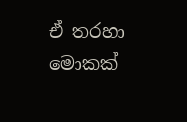ඒ තරහා මොකක්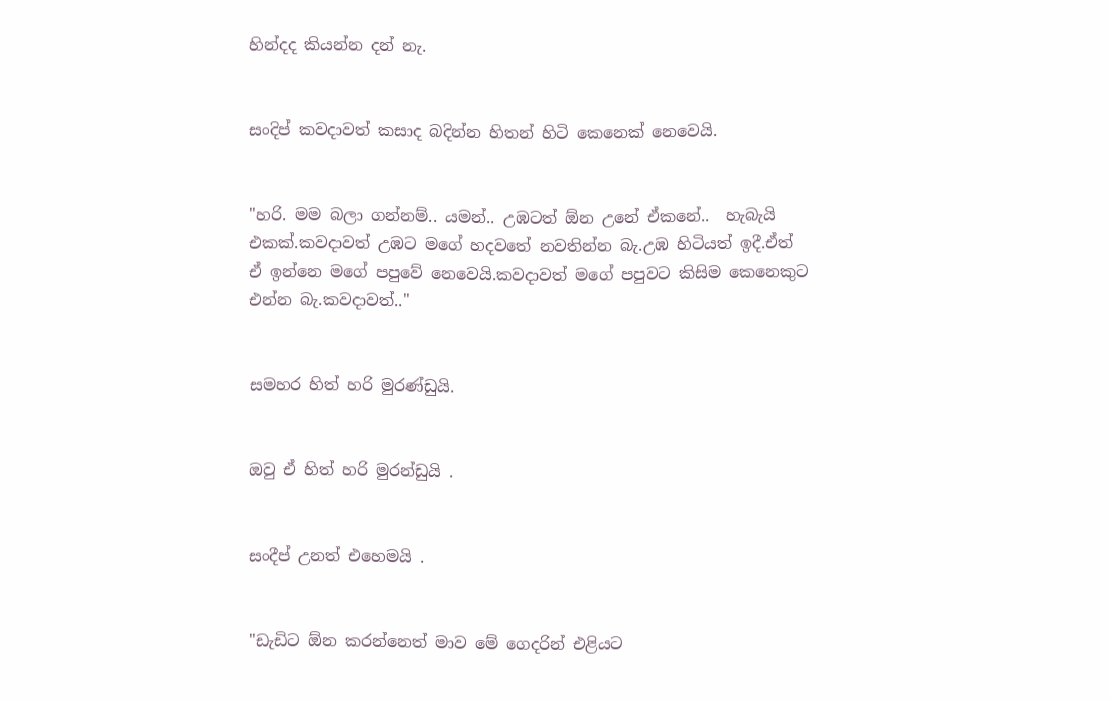හින්දද කියන්න දන් නැ.


සංදිප් කවදාවත් කසාද බදින්න හිතන් හිටි කෙනෙක් නෙවෙයි.


"හරි. මම බලා ගන්නම්.. යමන්.. උඹටත් ඕන උනේ ඒකනේ..  හැබැයි එකක්.කවදාවත් උඹට මගේ හදවතේ නවතින්න බැ.උඹ හිටියත් ඉදී.ඒත් ඒ ඉන්නෙ මගේ පපුවේ නෙවෙයි.කවදාවත් මගේ පපුවට කිසිම කෙනෙකුට එන්න බැ.කවදාවත්.."


සමහර හිත් හරි මුරණ්ඩුයි.


ඔවු ඒ හිත් හරි මුරන්ඩුයි .


සංදීප් උනත් එහෙමයි .


"ඩැඩිට ඕන කරන්නෙත් මාව මේ ගෙදරින් එළියට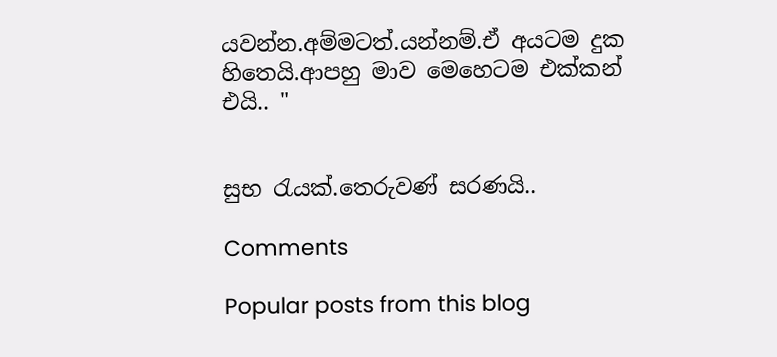යවන්න.අම්මටත්.යන්නම්.ඒ අයටම දුක හිතෙයි.ආපහු මාව මෙහෙටම එක්කන් එයි.. "


සුභ රැයක්.තෙරුවණ් සරණයි..

Comments

Popular posts from this blog